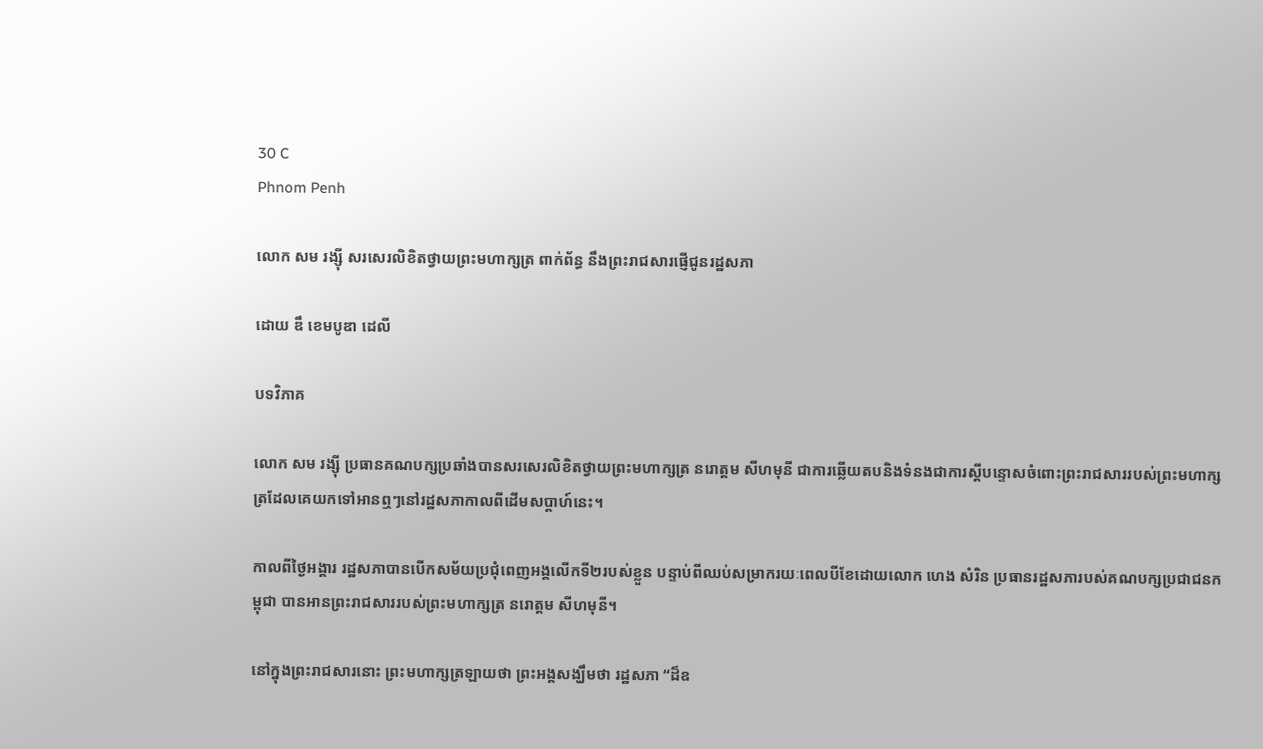30 C
Phnom Penh

លោក សម រង្សុី សរសេរលិខិតថ្វាយព្រះមហាក្សត្រ ពាក់ព័ន្ធ នឹងព្រះរាជសារផ្ញើជូនរដ្ឋសភា

ដោយ ឌឹ ខេមបូឌា ដេលី

បទវិភាគ

លោក សម រង្ស៊ី ប្រធានគណបក្សប្រឆាំងបានសរសេរលិខិតថ្វាយព្រះមហាក្សត្រ នរោត្តម សីហមុនី ជាការឆ្លើយតបនិងទំនងជាការស្តីបន្ទោសចំពោះព្រះរាជសាររបស់ព្រះមហាក្សត្រដែលគេយកទៅអានឮៗនៅរដ្ឋសភាកាលពីដើមសប្តាហ៍នេះ។

កាលពីថ្ងៃអង្គារ រដ្ឋសភាបានបើកសម័យប្រជុំពេញអង្គលើកទី២របស់ខ្លួន បន្ទាប់ពីឈប់សម្រាករយៈពេលបីខែដោយលោក ហេង សំរិន ប្រធានរដ្ឋសភារបស់គណបក្សប្រជាជនកម្ពុជា បានអានព្រះរាជសាររបស់ព្រះមហាក្សត្រ នរោត្តម សីហមុនី។

នៅក្នុងព្រះរាជសារនោះ ព្រះមហាក្សត្រឡាយថា ព្រះអង្គសង្ឃឹមថា រដ្ឋសភា “ដ៏ឧ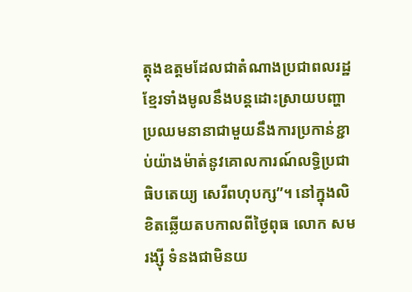ត្តុងឧត្តមដែលជាតំណាងប្រជាពលរដ្ឋខ្មែរទាំងមូលនឹងបន្តដោះស្រាយបញ្ហាប្រឈមនានាជាមួយនឹងការប្រកាន់ខ្ជាប់យ៉ាងម៉ាត់នូវគោលការណ៍លទ្ធិប្រជាធិបតេយ្យ សេរីពហុបក្ស”។ នៅក្នុងលិខិតឆ្លើយតបកាលពីថ្ងៃពុធ លោក សម រង្ស៊ី ទំនងជាមិនយ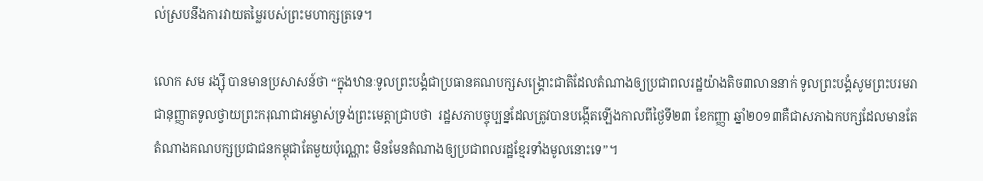ល់ស្របនឹងការវាយតម្លៃរបស់ព្រះមហាក្សត្រទេ។

លោក សម រង្ស៊ី បានមានប្រសាសន៍ថា “ក្នុងឋានៈទូលព្រះបង្គំជាប្រធានគណបក្សសង្គ្រោះជាតិដែលតំណាងឲ្យប្រជាពលរដ្ឋយ៉ាងតិច៣លាននាក់ ទូលព្រះបង្គំសូមព្រះបរមរាជានុញ្ញាតទូលថ្វាយព្រះករុណាជាអម្ចាស់ទ្រង់ព្រះមេត្តាជ្រាបថា  រដ្ឋសភាបច្ចុប្បន្នដែលត្រូវបានបង្កើតឡើងកាលពីថ្ងៃទី២៣ ខែកញ្ញា ឆ្នាំ២០១៣គឺជាសភាឯកបក្សដែលមានតែតំណាងគណបក្សប្រជាជនកម្ពុជាតែមួយប៉ុណ្ណោះ មិនមែនតំណាងឲ្យប្រជាពលរដ្ឋខ្មែរទាំងមូលនោះទេ”។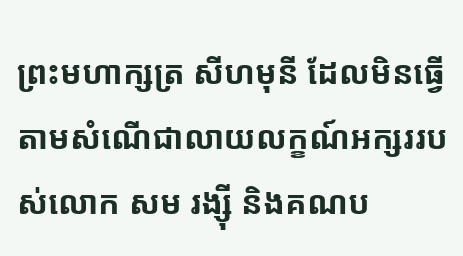ព្រះមហាក្សត្រ សីហមុនី ដែលមិនធ្វើតាមសំណើជាលាយលក្ខណ៍អក្សររបស់លោក សម រង្ស៊ី និងគណប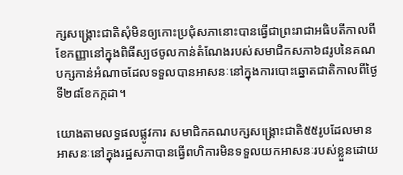ក្សសង្គ្រោះជាតិសុំមិនឲ្យកោះប្រជុំសភានោះបានធ្វើជាព្រះរាជាអធិបតីកាលពីខែកញ្ញានៅក្នុងពិធីស្បថចូលកាន់តំណែងរបស់សមាជិកសភា៦៨រូបនៃគណបក្សកាន់អំណាចដែលទទួលបានអាសនៈនៅក្នុងការបោះឆ្នោតជាតិកាលពីថ្ងៃទី២៨ខែកក្កដា។

យោងតាមលទ្ធផលផ្លូវការ សមាជិកគណបក្សសង្គ្រោះជាតិ៥៥រូបដែលមានអាសនៈនៅក្នុងរដ្ឋសភាបានធ្វើពហិការមិនទទួលយកអាសនៈរបស់ខ្លួនដោយ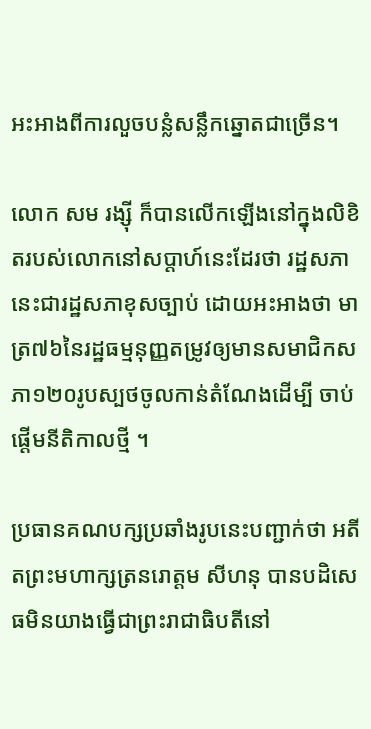អះអាងពីការលួចបន្លំសន្លឹកឆ្នោតជាច្រើន។

លោក សម រង្ស៊ី ក៏បានលើកឡើងនៅក្នុងលិខិតរបស់លោកនៅសប្តាហ៍នេះដែរថា រដ្ឋសភានេះជារដ្ឋសភាខុសច្បាប់ ដោយអះអាងថា មាត្រ៧៦នៃរដ្ឋធម្មនុញ្ញតម្រូវឲ្យមានសមាជិកសភា១២០រូបស្បថចូលកាន់តំណែងដើម្បី ចាប់ផ្តើមនីតិកាលថ្មី ។

ប្រធានគណបក្សប្រឆាំងរូបនេះបញ្ជាក់ថា អតីតព្រះមហាក្សត្រនរោត្តម សីហនុ បានបដិសេធមិនយាងធ្វើជាព្រះរាជាធិបតីនៅ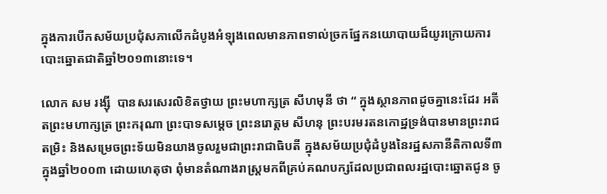ក្នុងការបើកសម័យប្រជុំសភាលើកដំបូងអំឡុងពេលមានភាពទាល់ច្រកផ្នែកនយោបាយដ៏យូរក្រោយការបោះឆ្នោតជាតិឆ្នាំ២០១៣នោះទេ។

លោក សម រង្ស៊ី  បានសរសេរលិខិតថ្វាយ ព្រះមហាក្សត្រ សីហមុនី ថា “ ក្នុងស្ថានភាពដូចគ្នានេះដែរ អតីតព្រះមហាក្សត្រ ព្រះករុណា ព្រះបាទសម្តេច ព្រះនរោត្តម សីហនុ ព្រះបរមរតនកោដ្ឋទ្រង់បានមានព្រះរាជតម្រិះ និងសម្រេចព្រះទ័យមិនយាងចូលរួមជាព្រះរាជាធិបតី ក្នុងសម័យប្រជុំដំបូងនៃរដ្ឋសភានីតិកាលទី៣ក្នុងឆ្នាំ២០០៣ ដោយហេតុថា ពុំមានតំណាងរាស្ត្រមកពីគ្រប់គណបក្សដែលប្រជាពលរដ្ឋបោះឆ្នោតជូន ចូ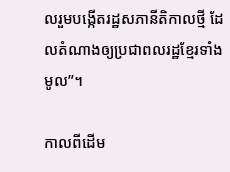លរួមបង្កើតរដ្ឋសភានីតិកាលថ្មី ដែលតំណាងឲ្យប្រជាពលរដ្ឋខ្មែរទាំងមូល”។

កាលពីដើម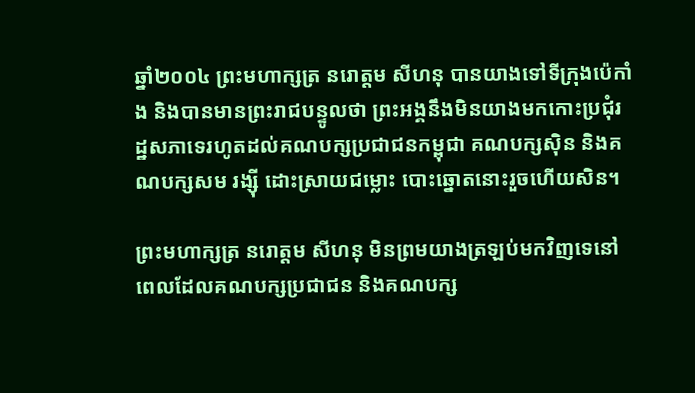ឆ្នាំ២០០៤ ព្រះមហាក្សត្រ នរោត្តម សីហនុ បានយាងទៅទីក្រុងប៉េកាំង និងបានមានព្រះរាជបន្ទូលថា ព្រះអង្គនឹងមិនយាងមកកោះប្រជុំរដ្ឋសភាទេរហូតដល់គណបក្សប្រជាជនកម្ពុជា គណបក្សស៊ិន និងគណបក្សសម រង្ស៊ី ដោះស្រាយជម្លោះ បោះឆ្នោតនោះរួចហើយសិន។

ព្រះមហាក្សត្រ នរោត្តម សីហនុ មិនព្រមយាងត្រឡប់មកវិញទេនៅពេលដែលគណបក្សប្រជាជន និងគណបក្ស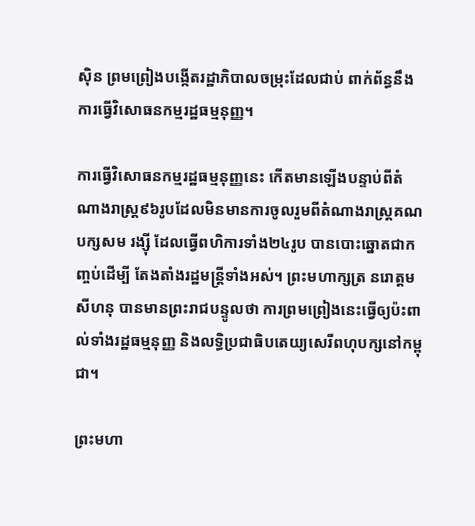ស៊ិន ព្រមព្រៀងបង្កើតរដ្ឋាភិបាលចម្រុះដែលជាប់ ពាក់ព័ន្ធនឹងការធ្វើវិសោធនកម្មរដ្ឋធម្មនុញ្ញ។

ការធ្វើវិសោធនកម្មរដ្ឋធម្មនុញ្ញនេះ កើតមានឡើងបន្ទាប់ពីតំណាងរាស្ត្រ៩៦រូបដែលមិនមានការចូលរួមពីតំណាងរាស្ត្រគណបក្សសម រង្ស៊ី ដែលធ្វើពហិការទាំង២៤រូប បានបោះឆ្នោតជាកញ្ចប់ដើម្បី តែងតាំងរដ្ឋមន្ត្រីទាំងអស់។ ព្រះមហាក្សត្រ នរោត្តម សីហនុ បានមានព្រះរាជបន្ទូលថា ការព្រមព្រៀងនេះធ្វើឲ្យប៉ះពាល់ទាំងរដ្ឋធម្មនុញ្ញ និងលទ្ធិប្រជាធិបតេយ្យសេរីពហុបក្សនៅកម្ពុជា។

ព្រះមហា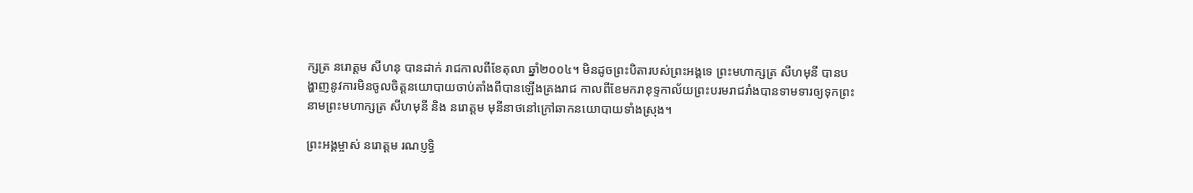ក្សត្រ នរោត្តម សីហនុ បានដាក់ រាជកាលពីខែតុលា ឆ្នាំ២០០៤។ មិនដូចព្រះបិតារបស់ព្រះអង្គទេ ព្រះមហាក្សត្រ សីហមុនី បានបង្ហាញនូវការមិនចូលចិត្តនយោបាយចាប់តាំងពីបានឡើងគ្រងរាជ កាលពីខែមករាខុទ្ទកាល័យព្រះបរមរាជរាំងបានទាមទារឲ្យទុកព្រះនាមព្រះមហាក្សត្រ សីហមុនី និង នរោត្តម មុនីនាថនៅក្រៅឆាកនយោបាយទាំងស្រុង។

ព្រះអង្គម្ចាស់ នរោត្តម រណប្ញទ្ធិ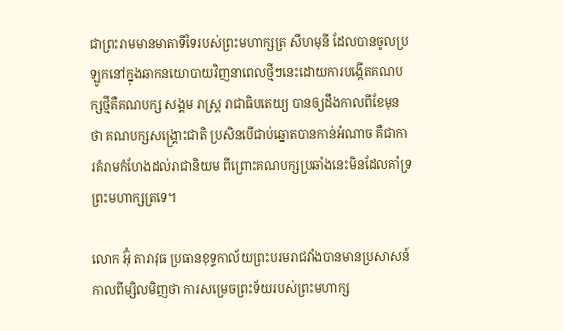ជាព្រះរាមមានមាតាទីទៃរបស់ព្រះមហាក្សត្រ សីហមុនី ដែលបានចូលប្រឡូកនៅក្នុងឆាកនយោបាយវិញនាពេលថ្មីៗនេះដោយការបង្កើតគណបក្សថ្មីគឺគណបក្ស សង្គម រាស្ត្រ រាជាធិបតេយ្យ បានឲ្យដឹងកាលពីខែមុនថា គណបក្សសង្គ្រោះជាតិ ប្រសិនបើជាប់ឆ្នោតបានកាន់អំណាច គឺជាការគំរាមកំហែងដល់រាជានិយម ពីព្រោះគណបក្សប្រឆាំងនេះមិនដែលគាំទ្រព្រះមហាក្សត្រទេ។

លោក អ៊ុំ តារាវុធ ប្រធានខុទ្ទកាល័យព្រះបរមរាជវាំងបានមានប្រសាសន៍កាលពីម្សិលមិញថា ការសម្រេចព្រះទ័យរបស់ព្រះមហាក្ស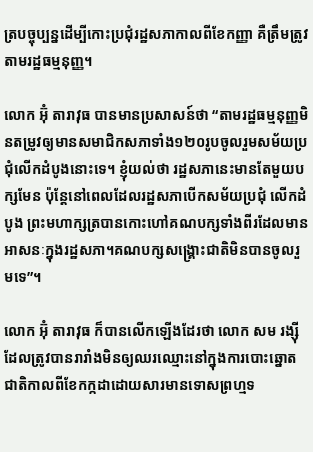ត្របច្ចុប្បន្នដើម្បីកោះប្រជុំរដ្ឋសភាកាលពីខែកញ្ញា គឺត្រឹមត្រូវតាមរដ្ឋធម្មនុញ្ញ។

លោក អ៊ុំ តារាវុធ បានមានប្រសាសន៍ថា “តាមរដ្ឋធម្មនុញ្ញមិនតម្រូវឲ្យមានសមាជិកសភាទាំង១២០រូបចូលរួមសម័យប្រជុំលើកដំបូងនោះទេ។ ខ្ញុំយល់ថា រដ្ឋសភានេះមានតែមួយបក្សមែន ប៉ុន្តែនៅពេលដែលរដ្ឋសភាបើកសម័យប្រជុំ លើកដំបូង ព្រះមហាក្សត្របានកោះហៅគណបក្សទាំងពីរដែលមានអាសនៈក្នុងរដ្ឋសភា។គណបក្សសង្គ្រោះជាតិមិនបានចូលរួមទេ”។

លោក អ៊ុំ តារាវុធ ក៏បានលើកឡើងដែរថា លោក សម រង្ស៊ី ដែលត្រូវបានរារាំងមិនឲ្យឈរឈ្មោះនៅក្នុងការបោះឆ្នោតជាតិកាលពីខែកក្កដាដោយសារមានទោសព្រហ្មទ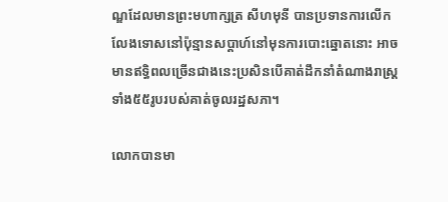ណ្ឌដែលមានព្រះមហាក្សត្រ សីហមុនី បានប្រទានការលើកលែងទោសនៅប៉ុន្មានសប្តាហ៍នៅមុនការបោះឆ្នោតនោះ អាចមានឥទ្ធិពលច្រើនជាងនេះប្រសិនបើគាត់ដឹកនាំតំណាងរាស្ត្រទាំង៥៥រូបរបស់គាត់ចូលរដ្ឋសភា។

លោកបានមា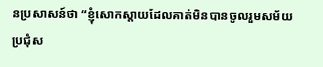នប្រសាសន៍ថា “ខ្ញុំសោកស្តាយដែលគាត់មិនបានចូលរួមសម័យប្រជុំស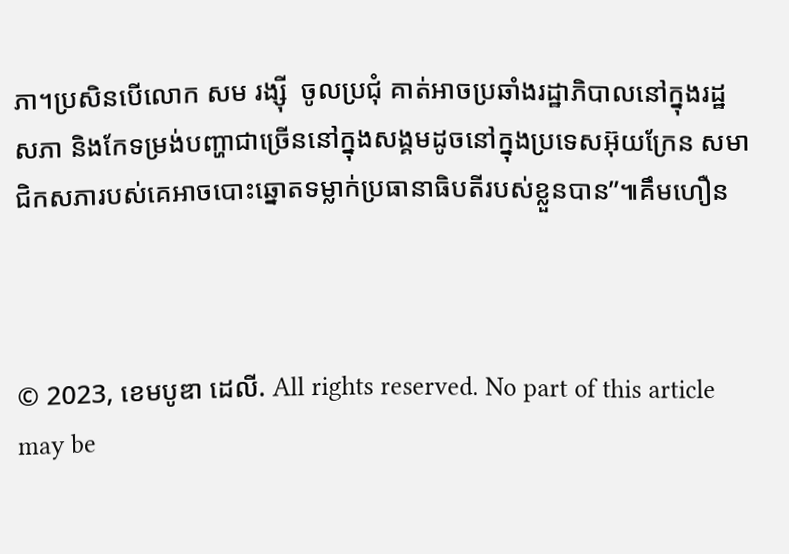ភា។ប្រសិនបើលោក សម រង្ស៊ី  ចូលប្រជុំ គាត់អាចប្រឆាំងរដ្ឋាភិបាលនៅក្នុងរដ្ឋសភា និងកែទម្រង់បញ្ហាជាច្រើននៅក្នុងសង្គមដូចនៅក្នុងប្រទេសអ៊ុយក្រែន សមាជិកសភារបស់គេអាចបោះឆ្នោតទម្លាក់ប្រធានាធិបតីរបស់ខ្លួនបាន”៕គឹមហឿន



© 2023, ខេមបូឌា ដេលី. All rights reserved. No part of this article may be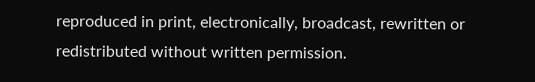reproduced in print, electronically, broadcast, rewritten or redistributed without written permission.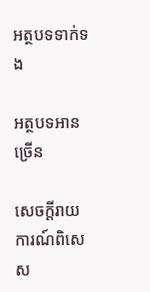អត្ថបទទាក់ទង

អត្ថបទអានច្រើន

សេចក្ដីរាយការណ៍ពិសេស